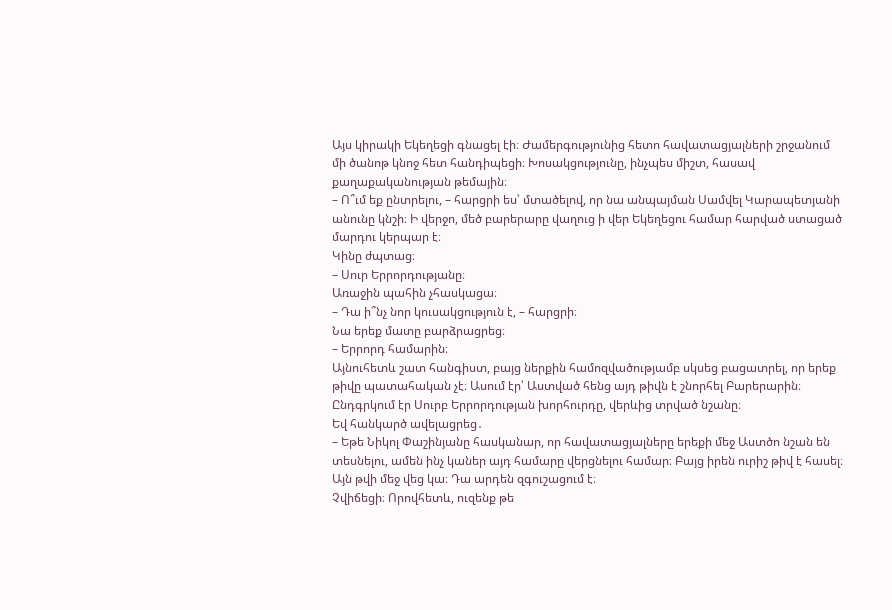Այս կիրակի Եկեղեցի գնացել էի։ Ժամերգությունից հետո հավատացյալների շրջանում մի ծանոթ կնոջ հետ հանդիպեցի։ Խոսակցությունը, ինչպես միշտ, հասավ քաղաքականության թեմային։
– Ո՞ւմ եք ընտրելու, – հարցրի ես՝ մտածելով, որ նա անպայման Սամվել Կարապետյանի անունը կնշի։ Ի վերջո, մեծ բարերարը վաղուց ի վեր Եկեղեցու համար հարված ստացած մարդու կերպար է։
Կինը ժպտաց։
– Սուր Երրորդությանը։
Առաջին պահին չհասկացա։
– Դա ի՞նչ նոր կուսակցություն է, – հարցրի։
Նա երեք մատը բարձրացրեց։
– Երրորդ համարին։
Այնուհետև շատ հանգիստ, բայց ներքին համոզվածությամբ սկսեց բացատրել, որ երեք թիվը պատահական չէ։ Ասում էր՝ Աստված հենց այդ թիվն է շնորհել Բարերարին։ Ընդգրկում էր Սուրբ Երրորդության խորհուրդը, վերևից տրված նշանը։
Եվ հանկարծ ավելացրեց․
– Եթե Նիկոլ Փաշինյանը հասկանար, որ հավատացյալները երեքի մեջ Աստծո նշան են տեսնելու, ամեն ինչ կաներ այդ համարը վերցնելու համար։ Բայց իրեն ուրիշ թիվ է հասել։ Այն թվի մեջ վեց կա։ Դա արդեն զգուշացում է։
Չվիճեցի։ Որովհետև, ուզենք թե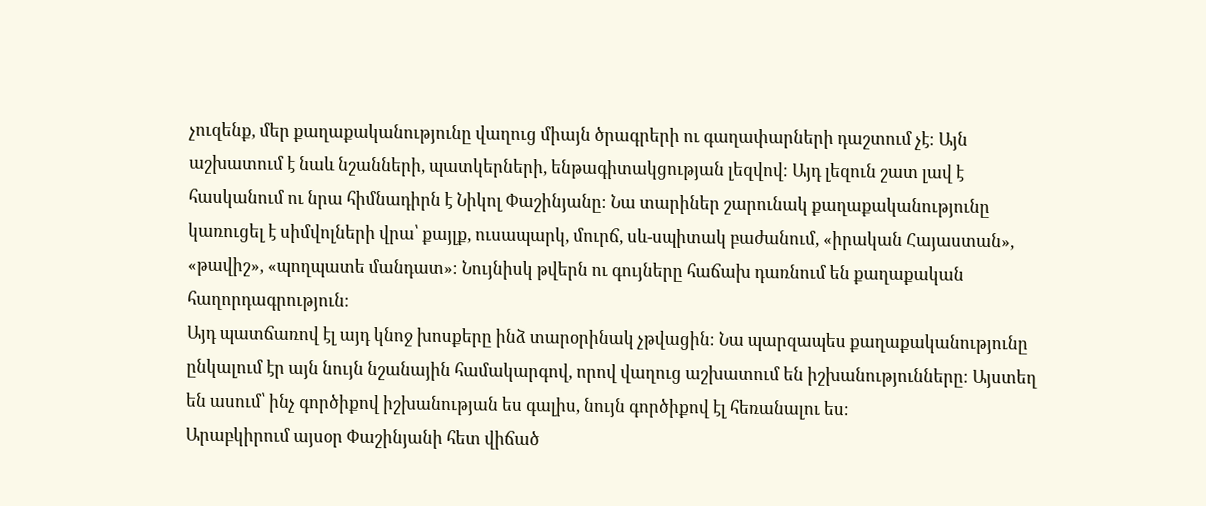չուզենք, մեր քաղաքականությունը վաղուց միայն ծրագրերի ու գաղափարների դաշտում չէ։ Այն աշխատում է նաև նշանների, պատկերների, ենթագիտակցության լեզվով։ Այդ լեզուն շատ լավ է հասկանում ու նրա հիմնադիրն է Նիկոլ Փաշինյանը։ Նա տարիներ շարունակ քաղաքականությունը կառուցել է սիմվոլների վրա՝ քայլք, ուսապարկ, մուրճ, սև-սպիտակ բաժանում, «իրական Հայաստան», «թավիշ», «պողպատե մանդատ»։ Նույնիսկ թվերն ու գույները հաճախ դառնում են քաղաքական հաղորդագրություն։
Այդ պատճառով էլ այդ կնոջ խոսքերը ինձ տարօրինակ չթվացին։ Նա պարզապես քաղաքականությունը ընկալում էր այն նույն նշանային համակարգով, որով վաղուց աշխատում են իշխանությունները։ Այստեղ են ասում՝ ինչ գործիքով իշխանության ես գալիս, նույն գործիքով էլ հեռանալու ես։
Արաբկիրում այսօր Փաշինյանի հետ վիճած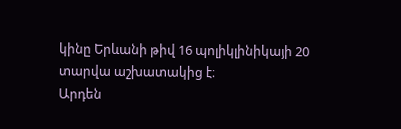կինը Երևանի թիվ 16 պոլիկլինիկայի 20 տարվա աշխատակից է։
Արդեն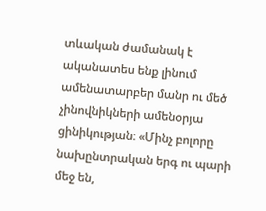տևական ժամանակ է ականատես ենք լինում ամենատարբեր մանր ու մեծ չինովնիկների ամենօրյա ցինիկության։ «Մինչ բոլորը նախընտրական երգ ու պարի մեջ են,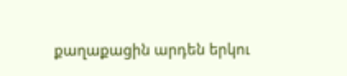քաղաքացին արդեն երկու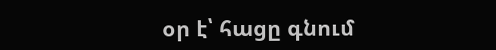օր է՝ հացը գնում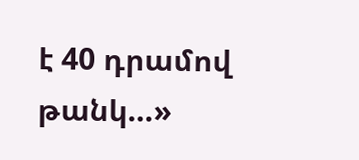է 40 դրամով թանկ…»